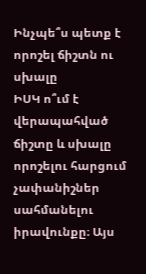Ինչպե՞ս պետք է որոշել ճիշտն ու սխալը
ԻՍԿ ո՞ւմ է վերապահված ճիշտը և սխալը որոշելու հարցում չափանիշներ սահմանելու իրավունքը։ Այս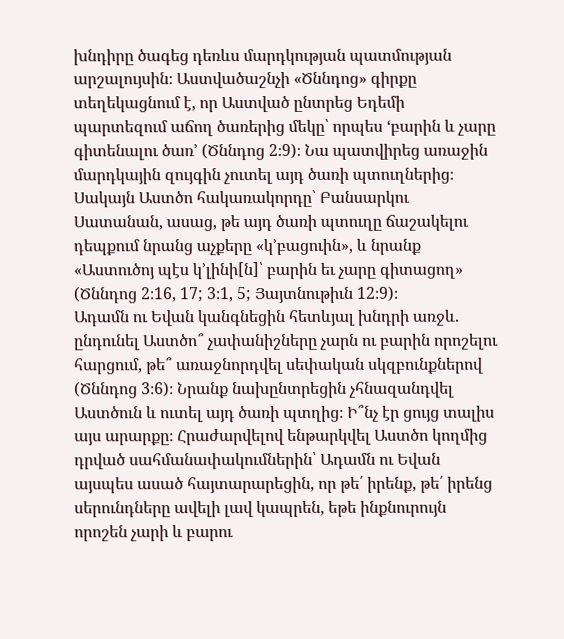խնդիրը ծագեց դեռևս մարդկության պատմության արշալույսին։ Աստվածաշնչի «Ծննդոց» գիրքը տեղեկացնում է, որ Աստված ընտրեց Եդեմի պարտեզում աճող ծառերից մեկը՝ որպես ‘բարին և չարը գիտենալու ծառ’ (Ծննդոց 2։9)։ Նա պատվիրեց առաջին մարդկային զույգին չուտել այդ ծառի պտուղներից։ Սակայն Աստծո հակառակորդը՝ Բանսարկու Սատանան, ասաց, թե այդ ծառի պտուղը ճաշակելու դեպքում նրանց աչքերը «կ’բացուին», և նրանք «Աստուծոյ պէս կ’լինի[ն]՝ բարին եւ չարը գիտացող» (Ծննդոց 2։16, 17; 3։1, 5; Յայտնութիւն 12։9)։
Ադամն ու Եվան կանգնեցին հետևյալ խնդրի առջև. ընդունել Աստծո՞ չափանիշները չարն ու բարին որոշելու հարցում, թե՞ առաջնորդվել սեփական սկզբունքներով (Ծննդոց 3։6)։ Նրանք նախընտրեցին չհնազանդվել Աստծուն և ուտել այդ ծառի պտղից։ Ի՞նչ էր ցույց տալիս այս արարքը։ Հրաժարվելով ենթարկվել Աստծո կողմից դրված սահմանափակումներին՝ Ադամն ու Եվան այսպես ասած հայտարարեցին, որ թե՛ իրենք, թե՛ իրենց սերունդները ավելի լավ կապրեն, եթե ինքնուրույն որոշեն չարի և բարու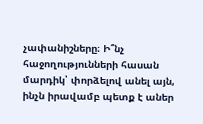չափանիշները։ Ի՞նչ հաջողությունների հասան մարդիկ՝ փորձելով անել այն, ինչն իրավամբ պետք է աներ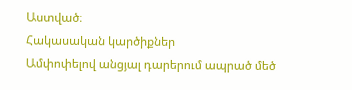Աստված։
Հակասական կարծիքներ
Ամփոփելով անցյալ դարերում ապրած մեծ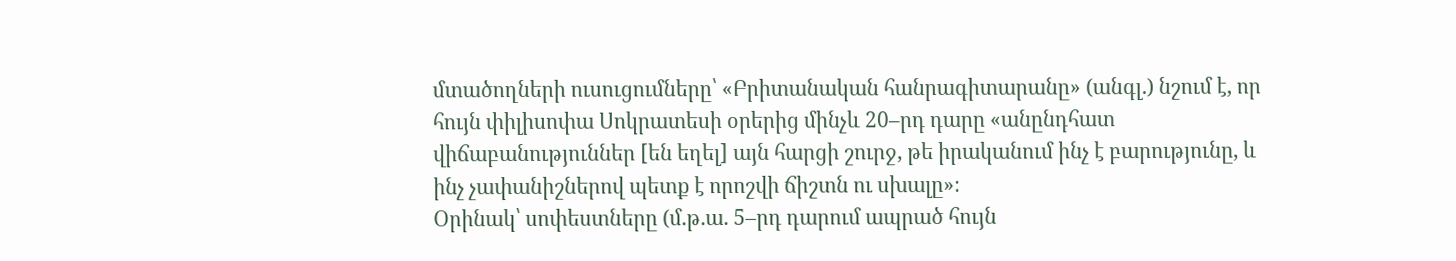մտածողների ուսուցումները՝ «Բրիտանական հանրագիտարանը» (անգլ.) նշում է, որ հույն փիլիսոփա Սոկրատեսի օրերից մինչև 20–րդ դարը «անընդհատ վիճաբանություններ [են եղել] այն հարցի շուրջ, թե իրականում ինչ է բարությունը, և ինչ չափանիշներով պետք է որոշվի ճիշտն ու սխալը»։
Օրինակ՝ սոփեստները (մ.թ.ա. 5–րդ դարում ապրած հույն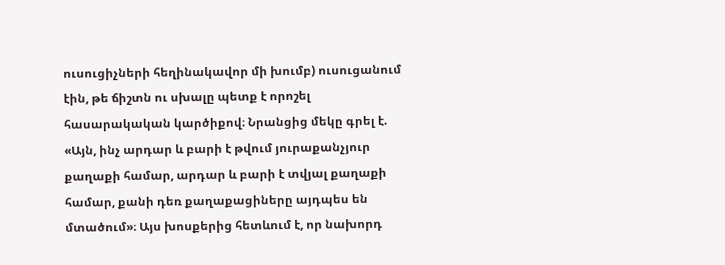ուսուցիչների հեղինակավոր մի խումբ) ուսուցանում էին, թե ճիշտն ու սխալը պետք է որոշել հասարակական կարծիքով։ Նրանցից մեկը գրել է. «Այն, ինչ արդար և բարի է թվում յուրաքանչյուր քաղաքի համար, արդար և բարի է տվյալ քաղաքի համար, քանի դեռ քաղաքացիները այդպես են մտածում»։ Այս խոսքերից հետևում է, որ նախորդ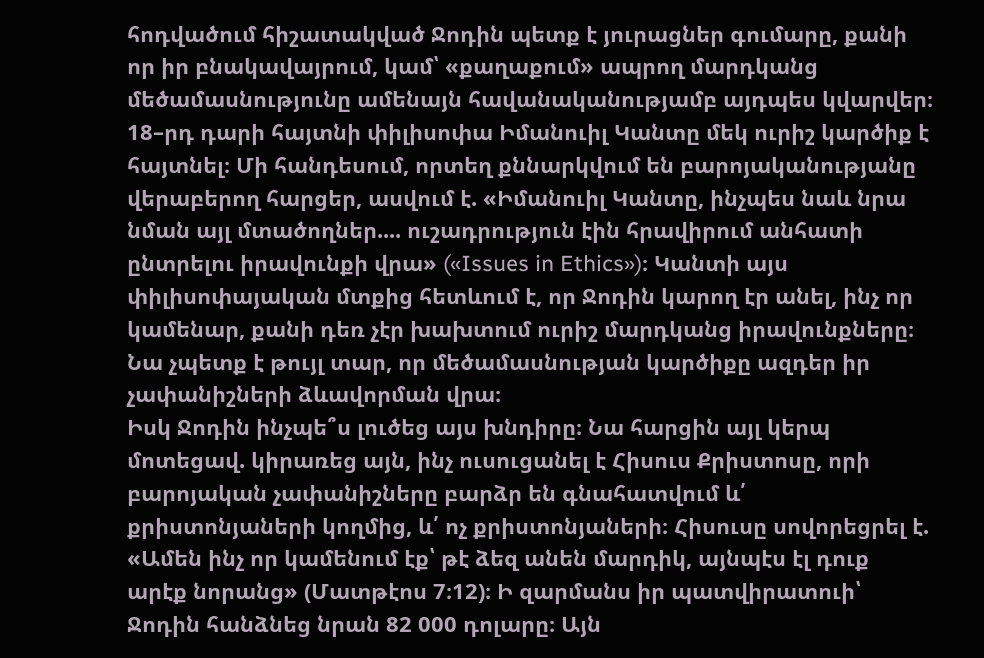հոդվածում հիշատակված Ջոդին պետք է յուրացներ գումարը, քանի որ իր բնակավայրում, կամ՝ «քաղաքում» ապրող մարդկանց մեծամասնությունը ամենայն հավանականությամբ այդպես կվարվեր։
18–րդ դարի հայտնի փիլիսոփա Իմանուիլ Կանտը մեկ ուրիշ կարծիք է հայտնել։ Մի հանդեսում, որտեղ քննարկվում են բարոյականությանը վերաբերող հարցեր, ասվում է. «Իմանուիլ Կանտը, ինչպես նաև նրա նման այլ մտածողներ.... ուշադրություն էին հրավիրում անհատի ընտրելու իրավունքի վրա» («Issues in Ethics»)։ Կանտի այս փիլիսոփայական մտքից հետևում է, որ Ջոդին կարող էր անել, ինչ որ կամենար, քանի դեռ չէր խախտում ուրիշ մարդկանց իրավունքները։ Նա չպետք է թույլ տար, որ մեծամասնության կարծիքը ազդեր իր չափանիշների ձևավորման վրա։
Իսկ Ջոդին ինչպե՞ս լուծեց այս խնդիրը։ Նա հարցին այլ կերպ մոտեցավ. կիրառեց այն, ինչ ուսուցանել է Հիսուս Քրիստոսը, որի բարոյական չափանիշները բարձր են գնահատվում և՛ քրիստոնյաների կողմից, և՛ ոչ քրիստոնյաների։ Հիսուսը սովորեցրել է. «Ամեն ինչ որ կամենում էք՝ թէ ձեզ անեն մարդիկ, այնպէս էլ դուք արէք նորանց» (Մատթէոս 7։12)։ Ի զարմանս իր պատվիրատուի՝ Ջոդին հանձնեց նրան 82 000 դոլարը։ Այն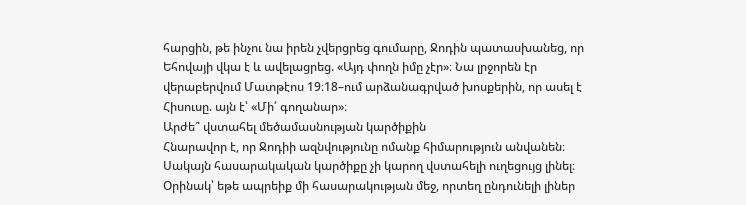հարցին, թե ինչու նա իրեն չվերցրեց գումարը, Ջոդին պատասխանեց, որ Եհովայի վկա է և ավելացրեց. «Այդ փողն իմը չէր»։ Նա լրջորեն էր վերաբերվում Մատթէոս 19։18–ում արձանագրված խոսքերին, որ ասել է Հիսուսը. այն է՝ «Մի՛ գողանար»։
Արժե՞ վստահել մեծամասնության կարծիքին
Հնարավոր է, որ Ջոդիի ազնվությունը ոմանք հիմարություն անվանեն։ Սակայն հասարակական կարծիքը չի կարող վստահելի ուղեցույց լինել։ Օրինակ՝ եթե ապրեիք մի հասարակության մեջ, որտեղ ընդունելի լիներ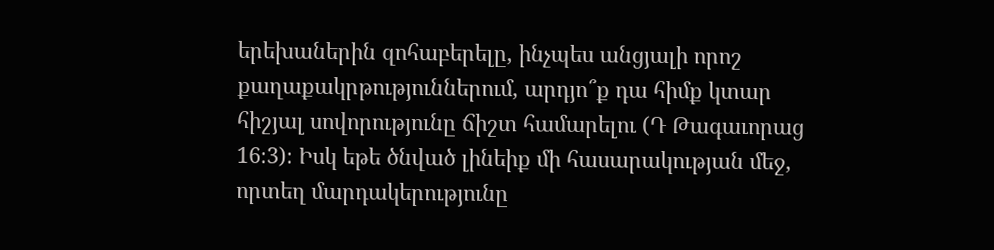երեխաներին զոհաբերելը, ինչպես անցյալի որոշ քաղաքակրթություններում, արդյո՞ք դա հիմք կտար հիշյալ սովորությունը ճիշտ համարելու (Դ Թագաւորաց 16։3)։ Իսկ եթե ծնված լինեիք մի հասարակության մեջ, որտեղ մարդակերությունը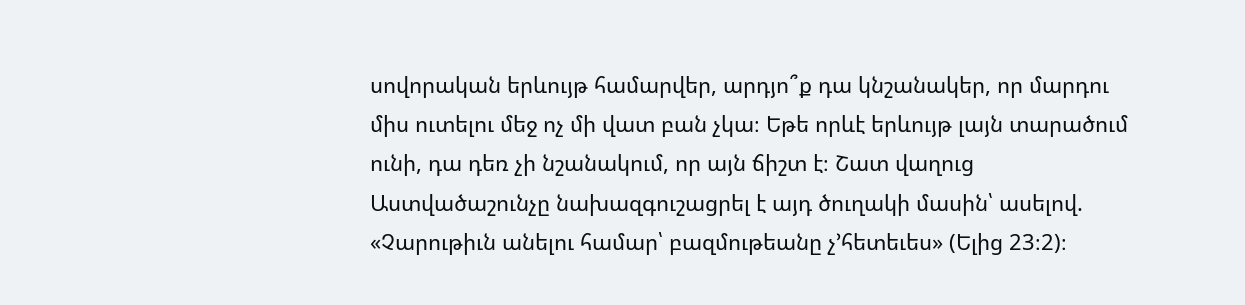սովորական երևույթ համարվեր, արդյո՞ք դա կնշանակեր, որ մարդու միս ուտելու մեջ ոչ մի վատ բան չկա։ Եթե որևէ երևույթ լայն տարածում ունի, դա դեռ չի նշանակում, որ այն ճիշտ է։ Շատ վաղուց Աստվածաշունչը նախազգուշացրել է այդ ծուղակի մասին՝ ասելով. «Չարութիւն անելու համար՝ բազմութեանը չ’հետեւես» (Ելից 23։2)։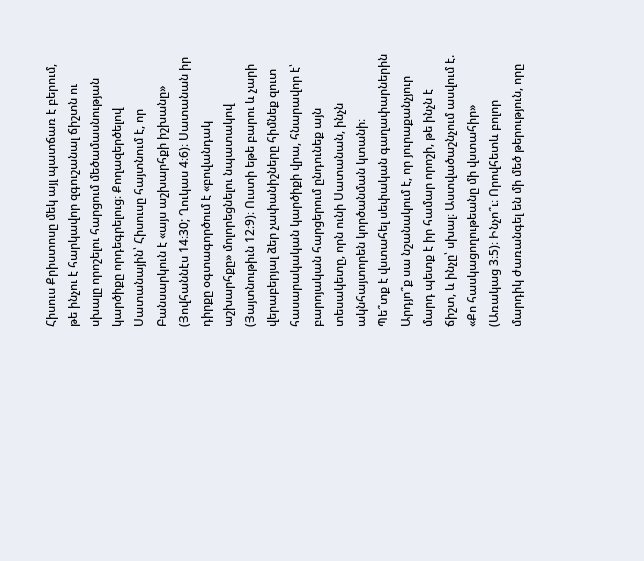Հիսուս Քրիստոսը մեկ այլ պատճառ է բերում, թե ինչու է հարկավոր զգուշանալ ճիշտն ու սխալը որոշելու հարցում մեծամասնության կարծիքը որդեգրելուց։ Քողազերծելով Սատանային՝ Հիսուսը հայտնում է, որ Բանսարկուն է «այս աշխարհքի իշխանը» (Յովհաննէս 14։30; Ղուկաս 4։6)։ Սատանան իր դիրքը օգտագործում է «բովանդակ աշխարհքը» մոլորեցնելու նպատակով (Յայտնութիւն 12։9)։ Ուստի եթե բարու և չարի վերաբերյալ ձեր չափանիշները հիմնեք զուտ հասարակական կարծիքի վրա, հնարավոր է՝ բարոյական հարցերում ընդունեք այն տեսակետը, որն ունի Սատանան, ինչն ակնհայտորեն կործանման կտանի։
Պե՞տք է վստահել սեփական գաղափարներին
Արդյո՞ք սա նշանակում է, որ յուրաքանչյուր մարդ պետք է իր համար որոշի, թե ինչն է ճիշտ, և ինչը՝ սխալ։ Աստվածաշնչում ասվում է. «Քո հասկացողութեանը մի վստահիր» (Առակաց 3։5)։ Ինչո՞ւ։ Որովհետև բոլոր մարդիկ ժառանգել են մի մեծ թերություն, որը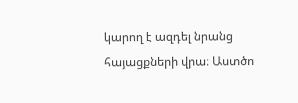կարող է ազդել նրանց հայացքների վրա։ Աստծո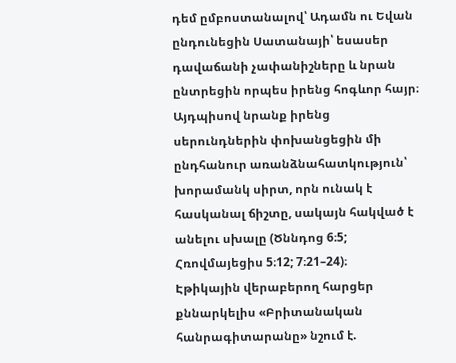դեմ ըմբոստանալով՝ Ադամն ու Եվան ընդունեցին Սատանայի՝ եսասեր դավաճանի չափանիշները և նրան ընտրեցին որպես իրենց հոգևոր հայր։ Այդպիսով նրանք իրենց սերունդներին փոխանցեցին մի ընդհանուր առանձնահատկություն՝ խորամանկ սիրտ, որն ունակ է հասկանալ ճիշտը, սակայն հակված է անելու սխալը (Ծննդոց 6։5; Հռովմայեցիս 5։12; 7։21–24)։
Էթիկային վերաբերող հարցեր քննարկելիս «Բրիտանական հանրագիտարանը» նշում է.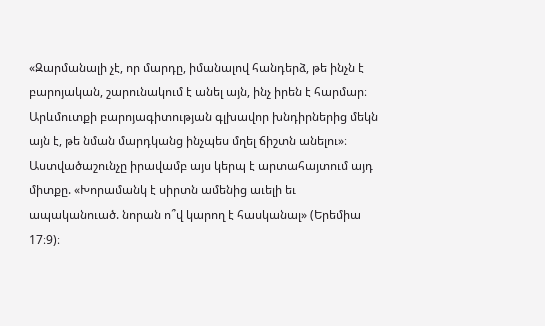«Զարմանալի չէ, որ մարդը, իմանալով հանդերձ, թե ինչն է բարոյական, շարունակում է անել այն, ինչ իրեն է հարմար։ Արևմուտքի բարոյագիտության գլխավոր խնդիրներից մեկն այն է, թե նման մարդկանց ինչպես մղել ճիշտն անելու»։ Աստվածաշունչը իրավամբ այս կերպ է արտահայտում այդ միտքը. «Խորամանկ է սիրտն ամենից աւելի եւ ապականուած. նորան ո՞վ կարող է հասկանալ» (Երեմիա 17։9)։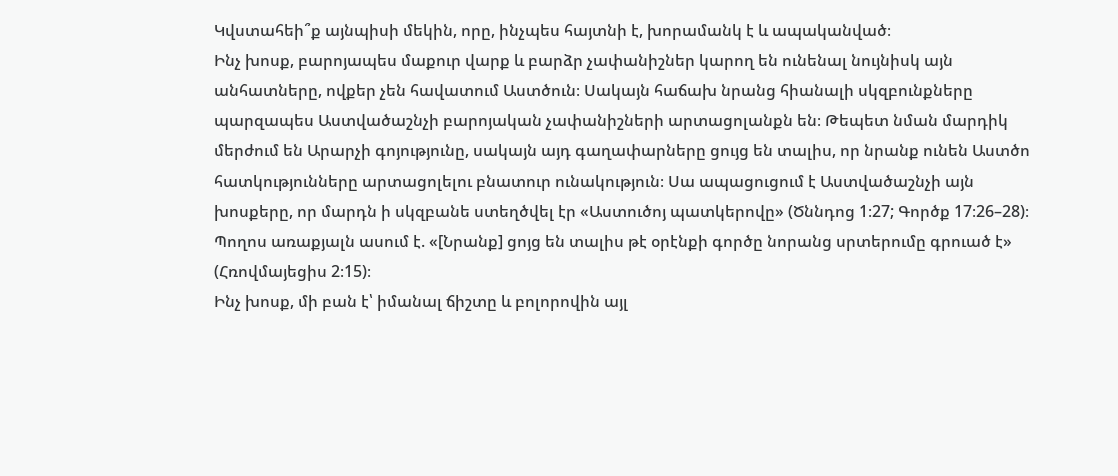Կվստահեի՞ք այնպիսի մեկին, որը, ինչպես հայտնի է, խորամանկ է և ապականված։
Ինչ խոսք, բարոյապես մաքուր վարք և բարձր չափանիշներ կարող են ունենալ նույնիսկ այն անհատները, ովքեր չեն հավատում Աստծուն։ Սակայն հաճախ նրանց հիանալի սկզբունքները պարզապես Աստվածաշնչի բարոյական չափանիշների արտացոլանքն են։ Թեպետ նման մարդիկ մերժում են Արարչի գոյությունը, սակայն այդ գաղափարները ցույց են տալիս, որ նրանք ունեն Աստծո հատկությունները արտացոլելու բնատուր ունակություն։ Սա ապացուցում է Աստվածաշնչի այն խոսքերը, որ մարդն ի սկզբանե ստեղծվել էր «Աստուծոյ պատկերովը» (Ծննդոց 1։27; Գործք 17։26–28)։ Պողոս առաքյալն ասում է. «[Նրանք] ցոյց են տալիս թէ օրէնքի գործը նորանց սրտերումը գրուած է» (Հռովմայեցիս 2։15)։
Ինչ խոսք, մի բան է՝ իմանալ ճիշտը և բոլորովին այլ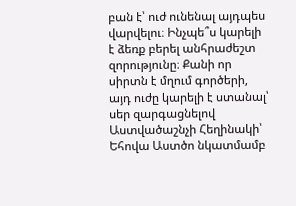բան է՝ ուժ ունենալ այդպես վարվելու։ Ինչպե՞ս կարելի է ձեռք բերել անհրաժեշտ զորությունը։ Քանի որ սիրտն է մղում գործերի, այդ ուժը կարելի է ստանալ՝ սեր զարգացնելով Աստվածաշնչի Հեղինակի՝ Եհովա Աստծո նկատմամբ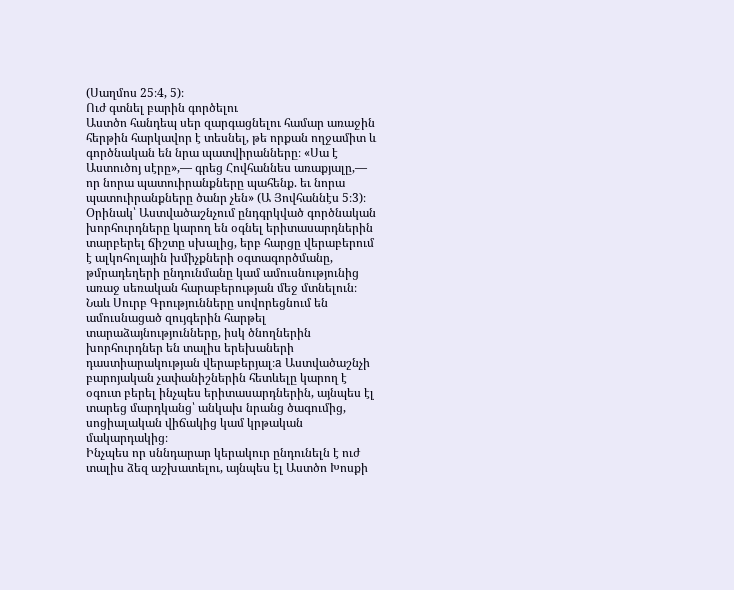(Սաղմոս 25։4, 5)։
Ուժ գտնել բարին գործելու
Աստծո հանդեպ սեր զարգացնելու համար առաջին հերթին հարկավոր է տեսնել, թե որքան ողջամիտ և գործնական են նրա պատվիրանները։ «Սա է Աստուծոյ սէրը»,— գրեց Հովհաննես առաքյալը,— որ նորա պատուիրանքները պահենք. եւ նորա պատուիրանքները ծանր չեն» (Ա Յովհաննէս 5։3)։ Օրինակ՝ Աստվածաշնչում ընդգրկված գործնական խորհուրդները կարող են օգնել երիտասարդներին տարբերել ճիշտը սխալից, երբ հարցը վերաբերում է ալկոհոլային խմիչքների օգտագործմանը, թմրադեղերի ընդունմանը կամ ամուսնությունից առաջ սեռական հարաբերության մեջ մտնելուն։ Նաև Սուրբ Գրությունները սովորեցնում են ամուսնացած զույգերին հարթել տարաձայնությունները, իսկ ծնողներին խորհուրդներ են տալիս երեխաների դաստիարակության վերաբերյալ։a Աստվածաշնչի բարոյական չափանիշներին հետևելը կարող է օգուտ բերել ինչպես երիտասարդներին, այնպես էլ տարեց մարդկանց՝ անկախ նրանց ծագումից, սոցիալական վիճակից կամ կրթական մակարդակից։
Ինչպես որ սննդարար կերակուր ընդունելն է ուժ տալիս ձեզ աշխատելու, այնպես էլ Աստծո Խոսքի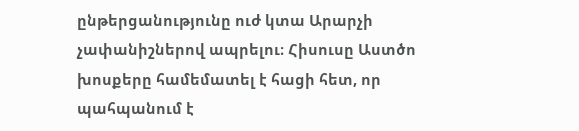ընթերցանությունը ուժ կտա Արարչի չափանիշներով ապրելու։ Հիսուսը Աստծո խոսքերը համեմատել է հացի հետ, որ պահպանում է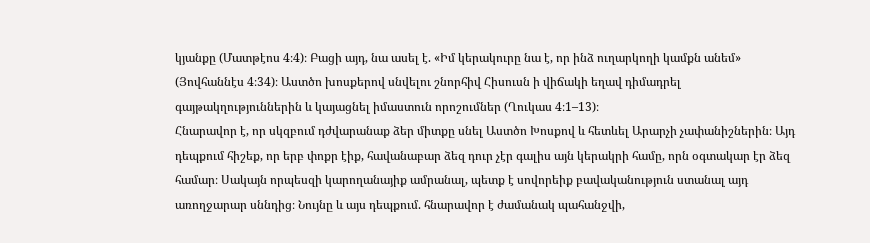կյանքը (Մատթէոս 4։4)։ Բացի այդ, նա ասել է. «Իմ կերակուրը նա է, որ ինձ ուղարկողի կամքն անեմ» (Յովհաննէս 4։34)։ Աստծո խոսքերով սնվելու շնորհիվ Հիսուսն ի վիճակի եղավ դիմադրել գայթակղություններին և կայացնել իմաստուն որոշումներ (Ղուկաս 4։1–13)։
Հնարավոր է, որ սկզբում դժվարանաք ձեր միտքը սնել Աստծո Խոսքով և հետևել Արարչի չափանիշներին։ Այդ դեպքում հիշեք, որ երբ փոքր էիք, հավանաբար ձեզ դուր չէր գալիս այն կերակրի համը, որն օգտակար էր ձեզ համար։ Սակայն որպեսզի կարողանայիք ամրանալ, պետք է սովորեիք բավականություն ստանալ այդ առողջարար սննդից։ Նույնը և այս դեպքում. հնարավոր է ժամանակ պահանջվի,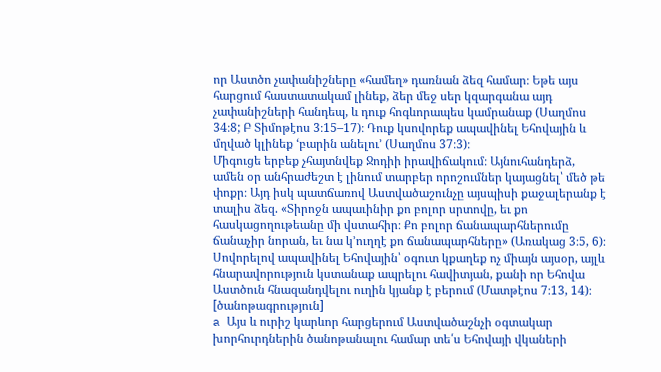որ Աստծո չափանիշները «համեղ» դառնան ձեզ համար։ Եթե այս հարցում հաստատակամ լինեք, ձեր մեջ սեր կզարգանա այդ չափանիշների հանդեպ, և դուք հոգևորապես կամրանաք (Սաղմոս 34։8; Բ Տիմոթէոս 3։15–17)։ Դուք կսովորեք ապավինել Եհովային և մղված կլինեք ‘բարին անելու’ (Սաղմոս 37։3)։
Միգուցե երբեք չհայտնվեք Ջոդիի իրավիճակում։ Այնուհանդերձ, ամեն օր անհրաժեշտ է լինում տարբեր որոշումներ կայացնել՝ մեծ թե փոքր։ Այդ իսկ պատճառով Աստվածաշունչը այսպիսի քաջալերանք է տալիս ձեզ. «Տիրոջն ապաւինիր քո բոլոր սրտովը, եւ քո հասկացողութեանը մի վստահիր։ Քո բոլոր ճանապարհներումը ճանաչիր նորան, եւ նա կ’ուղղէ քո ճանապարհները» (Առակաց 3։5, 6)։ Սովորելով ապավինել Եհովային՝ օգուտ կքաղեք ոչ միայն այսօր, այլև հնարավորություն կստանաք ապրելու հավիտյան, քանի որ Եհովա Աստծուն հնազանդվելու ուղին կյանք է բերում (Մատթէոս 7։13, 14)։
[ծանոթագրություն]
a Այս և ուրիշ կարևոր հարցերում Աստվածաշնչի օգտակար խորհուրդներին ծանոթանալու համար տե՛ս Եհովայի վկաների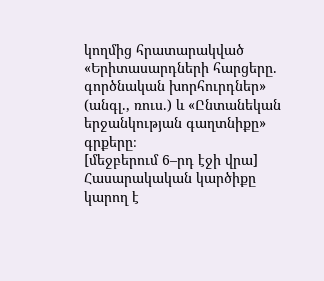կողմից հրատարակված «Երիտասարդների հարցերը. գործնական խորհուրդներ» (անգլ., ռուս.) և «Ընտանեկան երջանկության գաղտնիքը» գրքերը։
[մեջբերում 6–րդ էջի վրա]
Հասարակական կարծիքը կարող է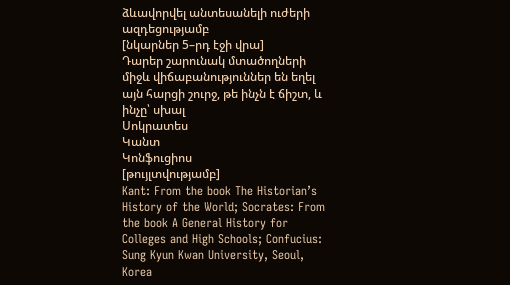ձևավորվել անտեսանելի ուժերի ազդեցությամբ
[նկարներ 5–րդ էջի վրա]
Դարեր շարունակ մտածողների միջև վիճաբանություններ են եղել այն հարցի շուրջ, թե ինչն է ճիշտ, և ինչը՝ սխալ
Սոկրատես
Կանտ
Կոնֆուցիոս
[թույլտվությամբ]
Kant: From the book The Historian’s History of the World; Socrates: From the book A General History for Colleges and High Schools; Confucius: Sung Kyun Kwan University, Seoul, Korea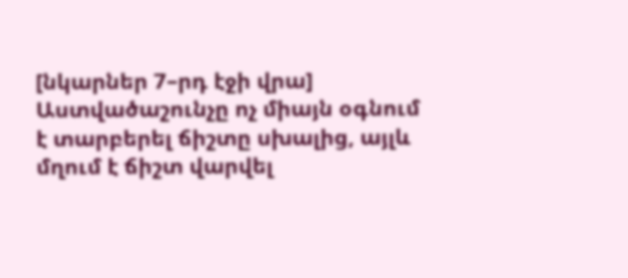[նկարներ 7–րդ էջի վրա]
Աստվածաշունչը ոչ միայն օգնում է տարբերել ճիշտը սխալից, այլև մղում է ճիշտ վարվել